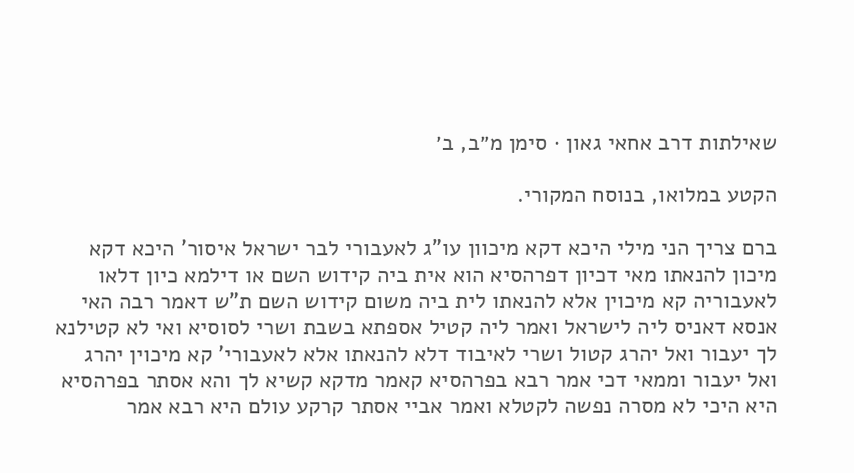שאילתות דרב אחאי גאון · סימן מ״ב, ב׳

הקטע במלואו, בנוסח המקורי.

ברם צריך הני מילי היכא דקא מיכוון עו"ג לאעבורי לבר ישראל איסור' היכא דקא מיכון להנאתו מאי דכיון דפרהסיא הוא אית ביה קידוש השם או דילמא כיון דלאו לאעבוריה קא מיכוין אלא להנאתו לית ביה משום קידוש השם ת"ש דאמר רבה האי אנסא דאניס ליה לישראל ואמר ליה קטיל אספתא בשבת ושרי לסוסיא ואי לא קטילנא לך יעבור ואל יהרג קטול ושרי לאיבוד דלא להנאתו אלא לאעבורי' קא מיכוין יהרג ואל יעבור וממאי דכי אמר רבא בפרהסיא קאמר מדקא קשיא לך והא אסתר בפרהסיא היא היכי לא מסרה נפשה לקטלא ואמר אביי אסתר קרקע עולם היא רבא אמר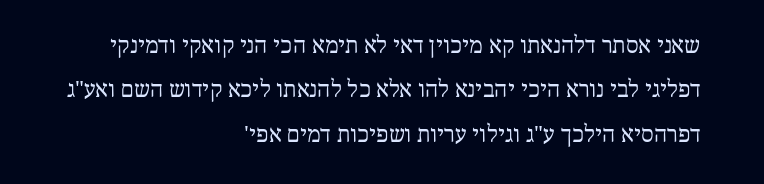שאני אסתר דלהנאתו קא מיכוין דאי לא תימא הכי הני קואקי ודמינקי דפליגי לבי נורא היכי יהבינא להו אלא כל להנאתו ליכא קידוש השם ואע"ג דפרהסיא הילכך ע"ג וגילוי עריות ושפיכות דמים אפי'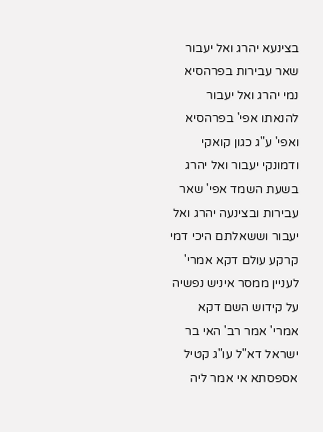בצינעא יהרג ואל יעבור שאר עבירות בפרהסיא נמי יהרג ואל יעבור להנאתו אפי' בפרהסיא ואפי' ע"ג כגון קואקי ודמונקי יעבור ואל יהרג בשעת השמד אפי' שאר עבירות ובצינעה יהרג ואל יעבור וששאלתם היכי דמי קרקע עולם דקא אמרי' לעניין ממסר איניש נפשיה על קידוש השם דקא אמרי' אמר רב' האי בר ישראל דא"ל עו"ג קטיל אספסתא אי אמר ליה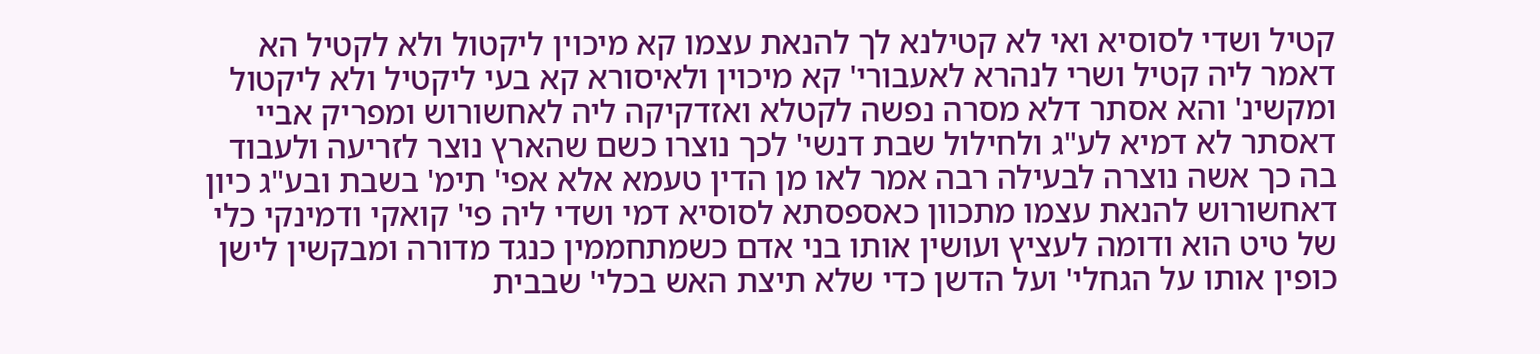קטיל ושדי לסוסיא ואי לא קטילנא לך להנאת עצמו קא מיכוין ליקטול ולא לקטיל הא דאמר ליה קטיל ושרי לנהרא לאעבורי' קא מיכוין ולאיסורא קא בעי ליקטיל ולא ליקטול ומקשינ' והא אסתר דלא מסרה נפשה לקטלא ואזדקיקה ליה לאחשורוש ומפריק אביי דאסתר לא דמיא לע"ג ולחילול שבת דנשי' לכך נוצרו כשם שהארץ נוצר לזריעה ולעבוד בה כך אשה נוצרה לבעילה רבה אמר לאו מן הדין טעמא אלא אפי' תימ' בשבת ובע"ג כיון דאחשורוש להנאת עצמו מתכוון כאספסתא לסוסיא דמי ושדי ליה פי' קואקי ודמינקי כלי של טיט הוא ודומה לעציץ ועושין אותו בני אדם כשמתחממין כנגד מדורה ומבקשין לישן כופין אותו על הגחלי' ועל הדשן כדי שלא תיצת האש בכלי' שבבית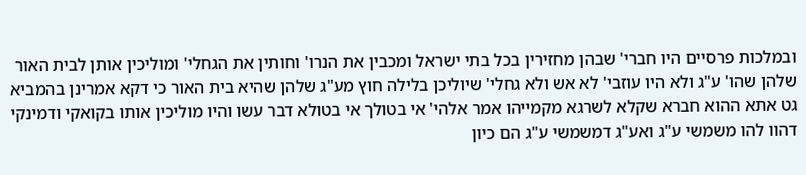ובמלכות פרסיים היו חברי' שבהן מחזירין בכל בתי ישראל ומכבין את הנרו' וחותין את הגחלי' ומוליכין אותן לבית האור שלהן שהו' ע"ג ולא היו עוזבי' לא אש ולא גחלי' שיוליכן בלילה חוץ מע"ג שלהן שהיא בית האור כי דקא אמרינן בהמביא גט אתא ההוא חברא שקלא לשרגא מקמייהו אמר אלהי' אי בטולך אי בטולא דבר עשו והיו מוליכין אותו בקואקי ודמינקי דהוו להו משמשי ע"ג ואע"ג דמשמשי ע"ג הם כיון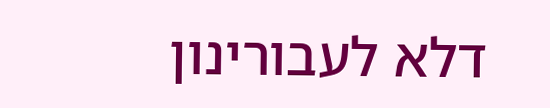דלא לעבורינון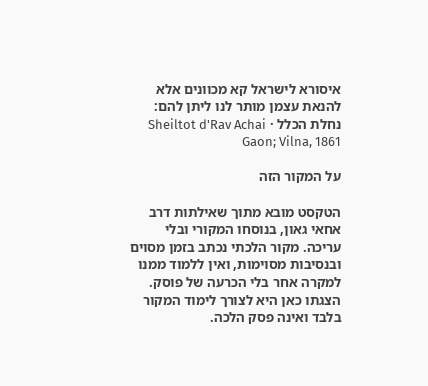איסורא לישראל קא מכוונים אלא להנאת עצמן מותר לנו ליתן להם:
נחלת הכלל · Sheiltot d'Rav Achai Gaon; Vilna, 1861

על המקור הזה

הטקסט מובא מתוך שאילתות דרב אחאי גאון, בנוסחו המקורי ובלי עריכה. מקור הלכתי נכתב בזמן מסוים ובנסיבות מסוימות, ואין ללמוד ממנו למקרה אחר בלי הכרעה של פוסק. הצגתו כאן היא לצורך לימוד המקור בלבד ואינה פסק הלכה.